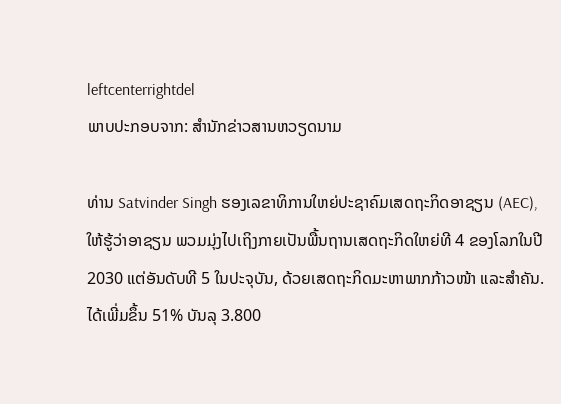leftcenterrightdel
ພາບປະກອບຈາກ: ສໍານັກຂ່າວສານຫວຽດນາມ

ທ່ານ Satvinder Singh ຮອງເລຂາທິການໃຫຍ່ປະຊາຄົມເສດຖະກິດອາຊຽນ (AEC), ໃຫ້ຮູ້ວ່າອາຊຽນ ພວມມຸ່ງໄປເຖິງກາຍເປັນພື້ນຖານເສດຖະກິດໃຫຍ່ທີ 4 ຂອງໂລກໃນປີ 2030 ແຕ່ອັນດັບທີ 5 ໃນປະຈຸບັນ, ດ້ວຍເສດຖະກິດມະຫາພາກກ້າວໜ້າ ແລະສໍາຄັນ. ໄດ້ເພີ່ມຂຶ້ນ 51% ບັນລຸ 3.800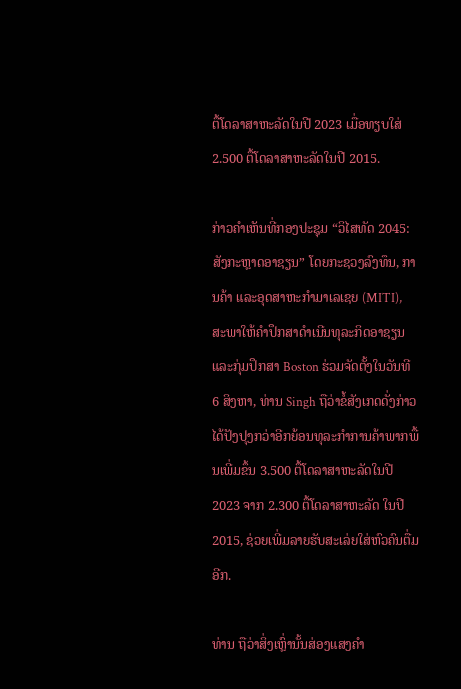ຕື້ໂດລາສາຫະລັດໃນປີ 2023 ເມື່ອທຽບໃສ່ 2.500 ຕື້ໂດລາສາຫະລັດໃນປີ 2015.

ກ່າວຄໍາເຫັນທີ່ກອງປະຊຸມ “ວິໄສທັດ 2045: ສັງກະຫຼາດອາຊຽນ” ໂດຍກະຊວງລົງທຶນ, ການຄ້າ ແລະອຸດສາຫະກໍາມາເລເຊຍ (MITI), ສະພາໃຫ້ຄຳປຶກສາດໍາເນີນທຸລະກິດອາຊຽນ ແລະກຸ່ມປຶກສາ Boston ຮ່ວມຈັດຕັ້ງໃນວັນທີ 6 ສິງຫາ, ທ່ານ Singh ຖືວ່າຂໍ້ສັງເກດດັ່ງກ່າວໄດ້ປັງປຸງກວ່າອີກຍ້ອນທຸລະກໍາການຄ້າພາກພື້ນເພີ່ມຂຶ້ນ 3.500 ຕື້ໂດລາສາຫະລັດໃນປີ 2023 ຈາກ 2.300 ຕື້ໂດລາສາຫະລັດ ໃນປີ 2015, ຊ່ວຍເພີ່ມລາຍຮັບສະເລ່ຍໃສ່ຫົວຄົນຕື່ມອີກ.

ທ່ານ ຖືວ່າສິ່ງເຫຼົ່ານັ້ນສ່ອງແສງຄໍາ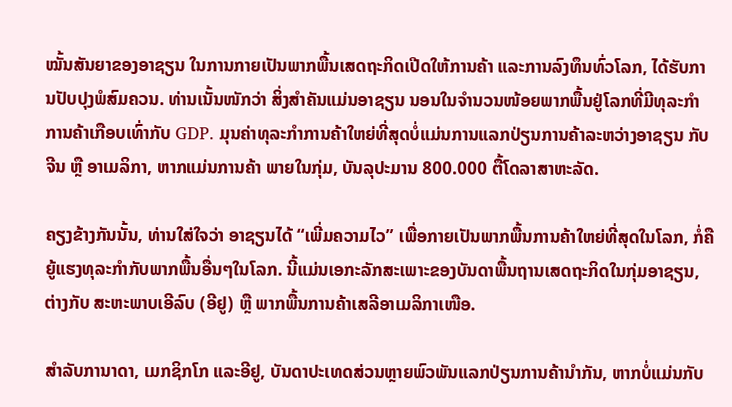ໝັ້ນສັນຍາຂອງອາຊຽນ ໃນການກາຍເປັນພາກພື້ນເສດຖະກິດເປີດໃຫ້ການຄ້າ ແລະການລົງທຶນທົ່ວໂລກ, ໄດ້ຮັບການປັບປຸງພໍສົມຄວນ. ທ່ານເນັ້ນໜັກວ່າ ສິ່ງສໍາຄັນແມ່ນອາຊຽນ ນອນໃນຈໍານວນໜ້ອຍພາກພື້ນຢູ່ໂລກທີ່ມີທຸລະກໍາການຄ້າເກືອບເທົ່າກັບ GDP. ມຸນຄ່າທຸລະກໍາການຄ້າໃຫຍ່ທີ່ສຸດບໍ່ແມ່ນການແລກປ່ຽນການຄ້າລະຫວ່າງອາຊຽນ ກັບຈີນ ຫຼື ອາເມລິກາ, ຫາກແມ່ນການຄ້າ ພາຍໃນກຸ່ມ, ບັນລຸປະມານ 800.000 ຕື້ໂດລາສາຫະລັດ.

ຄຽງຂ້າງກັນນັ້ນ, ທ່ານໃສ່ໃຈວ່າ ອາຊຽນໄດ້ “ເພີ່ມຄວາມໄວ” ເພື່ອກາຍເປັນພາກພື້ນການຄ້າໃຫຍ່ທີ່ສຸດໃນໂລກ, ກໍ່ຄືຍູ້ແຮງທຸລະກໍາກັບພາກພື້ນອື່ນໆໃນໂລກ. ນີ້ແມ່ນເອກະລັກສະເພາະຂອງບັນດາພື້ນຖານເສດຖະກິດໃນກຸ່ມອາຊຽນ, ຕ່າງກັບ ສະຫະພາບເອີລົບ (ອີຢູ) ຫຼື ພາກພື້ນການຄ້າເສລີອາເມລິກາເໜືອ.

ສໍາລັບການາດາ, ເມກຊິກໂກ ແລະອີຢູ, ບັນດາປະເທດສ່ວນຫຼາຍພົວພັນແລກປ່ຽນການຄ້ານໍາກັນ, ຫາກບໍ່ແມ່ນກັບ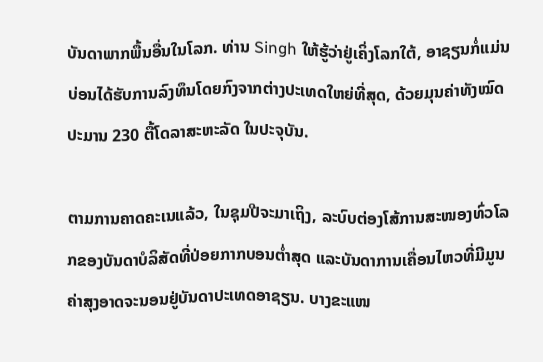ບັນດາພາກພື້ນອື່ນໃນໂລກ. ທ່ານ Singh ໃຫ້ຮູ້ວ່າຢູ່ເຄິ່ງໂລກໃຕ້, ອາຊຽນກໍ່ແມ່ນບ່ອນໄດ້ຮັບການລົງທຶນໂດຍກົງຈາກຕ່າງປະເທດໃຫຍ່ທີ່ສຸດ, ດ້ວຍມຸນຄ່າທັງໝົດປະມານ 230 ຕື້ໂດລາສະຫະລັດ ໃນປະຈຸບັນ.

ຕາມການຄາດຄະເນແລ້ວ, ໃນຊຸມປີຈະມາເຖິງ, ລະບົບຕ່ອງໂສ້ການສະໜອງທົ່ວໂລກຂອງບັນດາບໍລິສັດທີ່ປ່ອຍກາກບອນຕໍ່າສຸດ ແລະບັນດາການເຄື່ອນໄຫວທີ່ມີມູນຄ່າສຸງອາດຈະນອນຢູ່ບັນດາປະເທດອາຊຽນ. ບາງຂະແໜ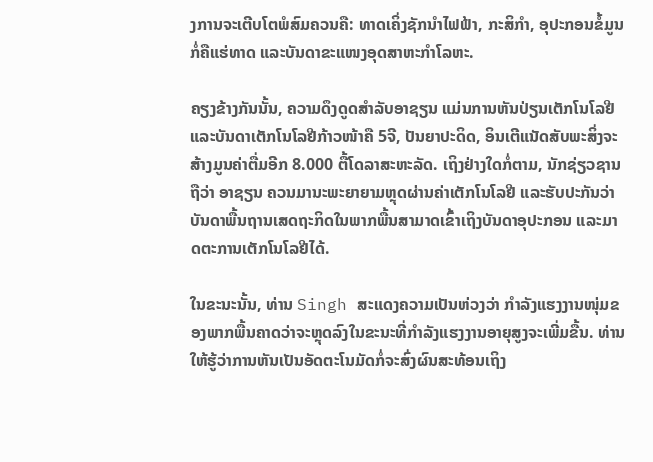ງການຈະເຕີບໂຕພໍສົມຄວນຄື: ທາດເຄິ່ງຊັກນໍາໄຟຟ້າ, ກະສິກໍາ, ອຸປະກອນຂໍ້ມູນກໍ່ຄືແຮ່ທາດ ແລະບັນດາຂະແໜງອຸດສາຫະກໍາໂລຫະ.

ຄຽງຂ້າງກັນນັ້ນ, ຄວາມດຶງດູດສໍາລັບອາຊຽນ ແມ່ນການຫັນປ່ຽນເຕັກໂນໂລຢີ ແລະບັນດາເຕັກໂນໂລຢີກ້າວໜ້າຄື 5ຈີ, ປັນຍາປະດິດ, ອິນເຕີແນັດສັບພະສິ່ງຈະສ້າງມູນຄ່າຕື່ມອີກ 8.000 ຕື້ໂດລາສະຫະລັດ. ເຖິງຢ່າງໃດກໍ່ຕາມ, ນັກຊ່ຽວຊານຖືວ່າ ອາຊຽນ ຄວນມານະພະຍາຍາມຫຼຸດຜ່ານຄ່າເຕັກໂນໂລຢີ ແລະຮັບປະກັນວ່າບັນດາພື້ນຖານເສດຖະກິດໃນພາກພື້ນສາມາດເຂົ້າເຖິງບັນດາອຸປະກອນ ແລະມາດຕະການເຕັກໂນໂລຢີໄດ້.

ໃນຂະນະນັ້ນ, ທ່ານ Singh ສະແດງຄວາມເປັນຫ່ວງວ່າ ກໍາລັງແຮງງານໜຸ່ມຂອງພາກພື້ນຄາດວ່າຈະຫຼຸດລົງໃນຂະນະທີ່ກໍາລັງແຮງງານອາຍຸສູງຈະເພີ່ມຂື້ນ. ທ່ານໃຫ້ຮູ້ວ່າການຫັນເປັນອັດຕະໂນມັດກໍ່ຈະສົ່ງຜົນສະທ້ອນເຖິງ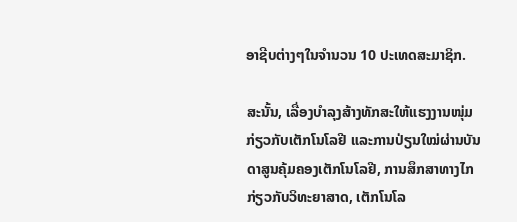ອາຊີບຕ່າງໆໃນຈໍານວນ 10 ປະເທດສະມາຊິກ.

ສະນັ້ນ, ເລື່ອງບໍາລຸງສ້າງທັກສະໃຫ້ແຮງງານໜຸ່ມກ່ຽວກັບເຕັກໂນໂລຢີ ແລະການປ່ຽນໃໝ່ຜ່ານບັນດາສູນຄຸ້ມຄອງເຕັກໂນໂລຢີ, ການສຶກສາທາງໄກກ່ຽວກັບວິທະຍາສາດ, ເຕັກໂນໂລ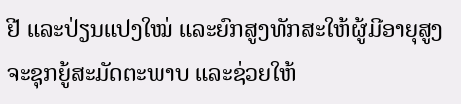ຢີ ແລະປ່ຽນແປງໃໝ່ ແລະຍົກສູງທັກສະໃຫ້ຜູ້ມີອາຍຸສູງຈະຊຸກຍູ້ສະມັດຕະພາບ ແລະຊ່ວຍໃຫ້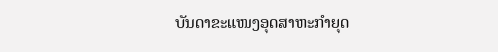ບັນດາຂະແໜງອຸດສາຫະກໍາຍຸດ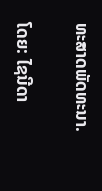ທະສາດພັດທະນາ.

ໂດຍ: ໄຊນີດາ